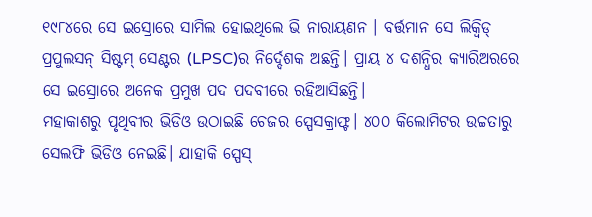୧୯୮୪ରେ ସେ ଇସ୍ରୋରେ ସାମିଲ ହୋଇଥିଲେ ଭି ନାରାୟଣନ । ବର୍ତ୍ତମାନ ସେ ଲିକ୍ୱିଡ୍ ପ୍ରପୁଲସନ୍ ସିଷ୍ଟମ୍ ସେଣ୍ଟର (LPSC)ର ନିର୍ଦ୍ଦେଶକ ଅଛନ୍ତି। ପ୍ରାୟ ୪ ଦଶନ୍ଧିର କ୍ୟାରିଅରରେ ସେ ଇସ୍ରୋରେ ଅନେକ ପ୍ରମୁଖ ପଦ ପଦବୀରେ ରହିଆସିଛନ୍ତି।
ମହାକାଶରୁ ପୃଥିବୀର ଭିଡିଓ ଉଠାଇଛି ଚେଜର ସ୍ପେସକ୍ରାଫ୍ଟ। ୪୦୦ କିଲୋମିଟର ଉଚ୍ଚତାରୁ ସେଲଫି ଭିଡିଓ ନେଇଛି। ଯାହାକି ସ୍ପେସ୍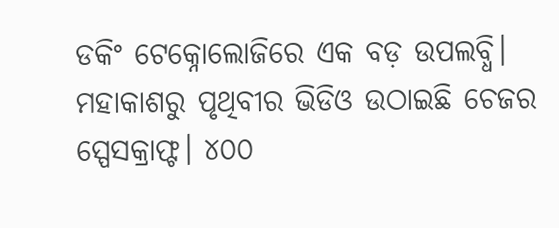ଡକିଂ ଟେକ୍ନୋଲୋଜିରେ ଏକ ବଡ଼ ଉପଲବ୍ଧି।
ମହାକାଶରୁ ପୃଥିବୀର ଭିଡିଓ ଉଠାଇଛି ଚେଜର ସ୍ପେସକ୍ରାଫ୍ଟ। ୪୦୦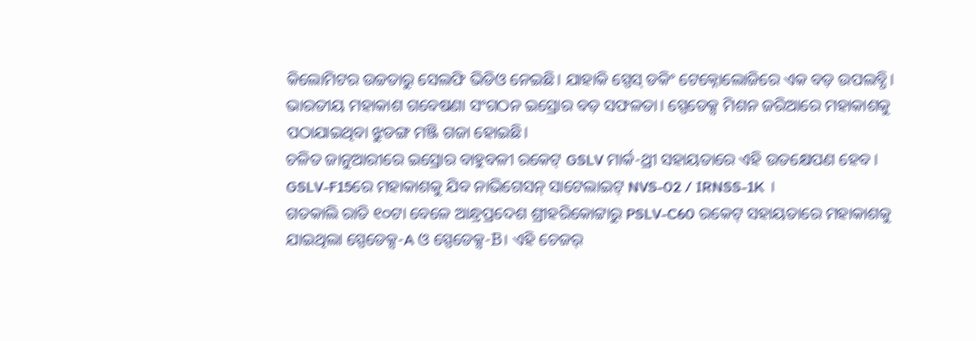କିଲୋମିଟର ଉଚ୍ଚତାରୁ ସେଲଫି ଭିଡିଓ ନେଇଛି। ଯାହାକି ସ୍ପେସ୍ ଡକିଂ ଟେକ୍ନୋଲୋଜିରେ ଏକ ବଡ଼ ଉପଲବ୍ଧି।
ଭାରତୀୟ ମହାକାଶ ଗବେଷଣା ସଂଗଠନ ଇସ୍ରୋର ବଡ଼ ସଫଳତା। ସ୍ପେଡେକ୍ସ ମିଶନ ଜରିଆରେ ମହାକାଶକୁ ପଠାଯାଇଥିବା ଝୁଡଙ୍ଗ ମଞ୍ଜି ଗଜା ହୋଇଛି।
ଚଳିତ ଜାନୁଆରୀରେ ଇସ୍ରୋର ବାହୁବଳୀ ରକେଟ୍ GSLV ମାର୍କ-ଥ୍ରୀ ସହାୟତାରେ ଏହି ଉତକ୍ଷେପଣ ହେବ । GSLV-F15ରେ ମହାକାଶକୁ ଯିବ ନାଭିଗେସନ୍ ସାଟେଲାଇଟ୍ NVS-02 / IRNSS-1K ।
ଗତକାଲି ରାତି ୧୦ଟା ବେଳେ ଆନ୍ଧ୍ରପ୍ରଦେଶ ଶ୍ରୀହରିକୋଟ୍ଟାରୁ PSLV-C60 ରକେଟ୍ ସହାୟତାରେ ମହାକାଶକୁ ଯାଇଥିଲା ସ୍ପେଡେକ୍ସ-A ଓ ସ୍ପେଡେକ୍ସ-B। ଏହି ଚେଜର୍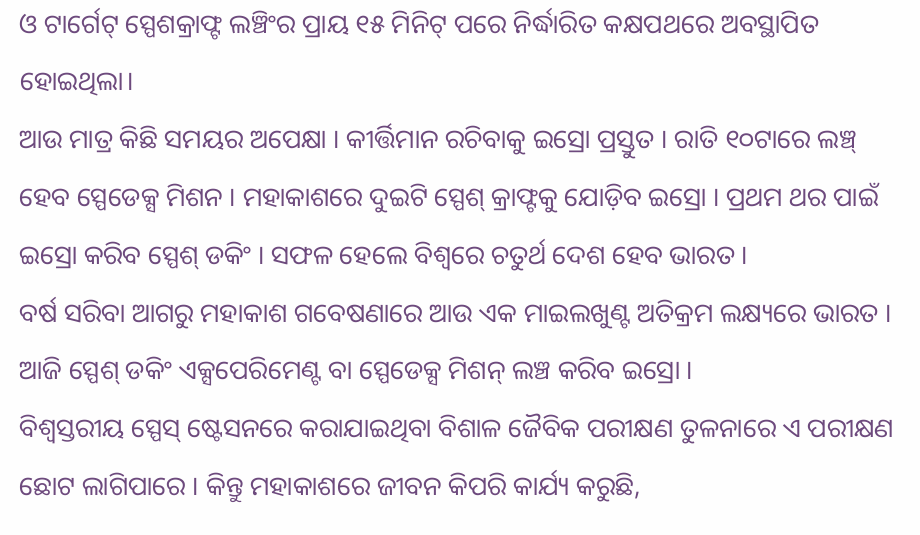ଓ ଟାର୍ଗେଟ୍ ସ୍ପେଶକ୍ରାଫ୍ଟ ଲଞ୍ଚିଂର ପ୍ରାୟ ୧୫ ମିନିଟ୍ ପରେ ନିର୍ଦ୍ଧାରିତ କକ୍ଷପଥରେ ଅବସ୍ଥାପିତ ହୋଇଥିଲା।
ଆଉ ମାତ୍ର କିଛି ସମୟର ଅପେକ୍ଷା । କୀର୍ତ୍ତିମାନ ରଚିବାକୁ ଇସ୍ରୋ ପ୍ରସ୍ତୁତ । ରାତି ୧୦ଟାରେ ଲଞ୍ଚ୍ ହେବ ସ୍ପେଡେକ୍ସ ମିଶନ । ମହାକାଶରେ ଦୁଇଟି ସ୍ପେଶ୍ କ୍ରାଫ୍ଟକୁ ଯୋଡ଼ିବ ଇସ୍ରୋ । ପ୍ରଥମ ଥର ପାଇଁ ଇସ୍ରୋ କରିବ ସ୍ପେଶ୍ ଡକିଂ । ସଫଳ ହେଲେ ବିଶ୍ୱରେ ଚତୁର୍ଥ ଦେଶ ହେବ ଭାରତ ।
ବର୍ଷ ସରିବା ଆଗରୁ ମହାକାଶ ଗବେଷଣାରେ ଆଉ ଏକ ମାଇଲଖୁଣ୍ଟ ଅତିକ୍ରମ ଲକ୍ଷ୍ୟରେ ଭାରତ । ଆଜି ସ୍ପେଶ୍ ଡକିଂ ଏକ୍ସପେରିମେଣ୍ଟ ବା ସ୍ପେଡେକ୍ସ ମିଶନ୍ ଲଞ୍ଚ କରିବ ଇସ୍ରୋ ।
ବିଶ୍ୱସ୍ତରୀୟ ସ୍ପେସ୍ ଷ୍ଟେସନରେ କରାଯାଇଥିବା ବିଶାଳ ଜୈବିକ ପରୀକ୍ଷଣ ତୁଳନାରେ ଏ ପରୀକ୍ଷଣ ଛୋଟ ଲାଗିପାରେ । କିନ୍ତୁ ମହାକାଶରେ ଜୀବନ କିପରି କାର୍ଯ୍ୟ କରୁଛି,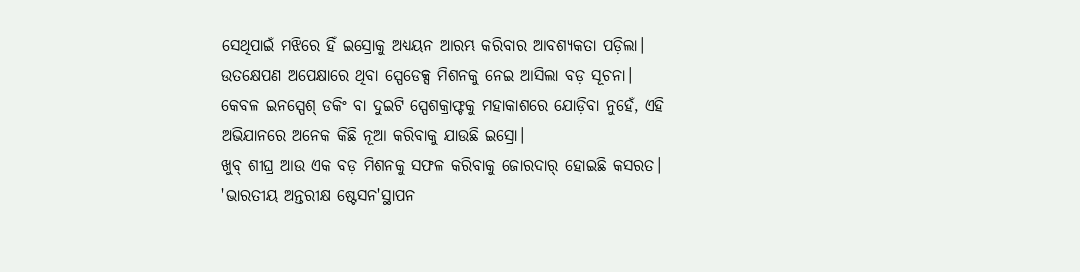ସେଥିପାଇଁ ମଝିରେ ହିଁ ଇସ୍ରୋକୁ ଅଧ୍ୟୟନ ଆରମ୍ଭ କରିବାର ଆବଶ୍ୟକତା ପଡ଼ିଲା।
ଉତକ୍ଷେପଣ ଅପେକ୍ଷାରେ ଥିବା ସ୍ପେଡେକ୍ସ ମିଶନକୁ ନେଇ ଆସିଲା ବଡ଼ ସୂଚନା। କେବଳ ଇନସ୍ପେଶ୍ ଡକିଂ ବା ଦୁଇଟି ସ୍ପେଶକ୍ରାଫ୍ଟକୁ ମହାକାଶରେ ଯୋଡ଼ିବା ନୁହେଁ, ଏହି ଅଭିଯାନରେ ଅନେକ କିଛି ନୂଆ କରିବାକୁ ଯାଉଛି ଇସ୍ରୋ।
ଖୁବ୍ ଶୀଘ୍ର ଆଉ ଏକ ବଡ଼ ମିଶନକୁ ସଫଳ କରିବାକୁ ଜୋରଦାର୍ ହୋଇଛି କସରତ। 'ଭାରତୀୟ ଅନ୍ତରୀକ୍ଷ ଷ୍ଟେସନ'ସ୍ଥାପନ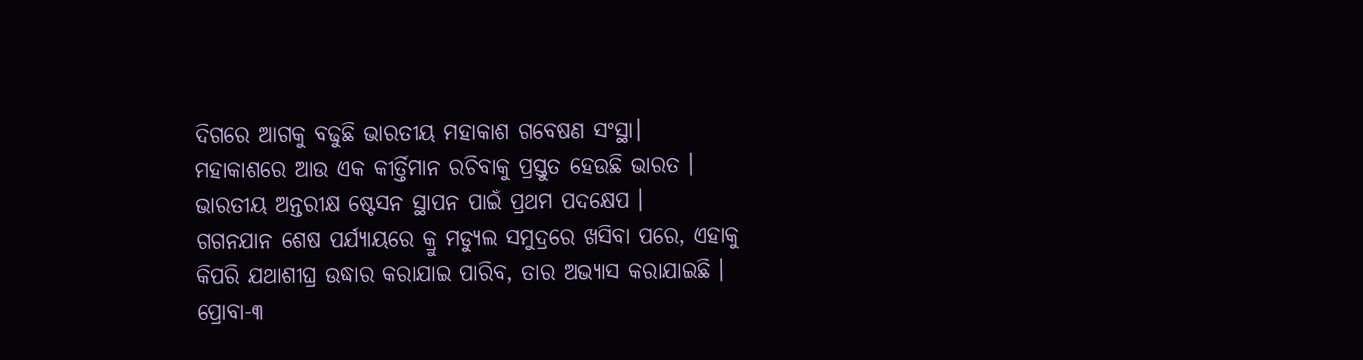ଦିଗରେ ଆଗକୁ ବଢୁଛି ଭାରତୀୟ ମହାକାଶ ଗବେଷଣ ସଂସ୍ଥା।
ମହାକାଶରେ ଆଉ ଏକ କୀର୍ତ୍ତିମାନ ରଚିବାକୁ ପ୍ରସ୍ତୁତ ହେଉଛି ଭାରତ । ଭାରତୀୟ ଅନ୍ତରୀକ୍ଷ ଷ୍ଟେସନ ସ୍ଥାପନ ପାଇଁ ପ୍ରଥମ ପଦକ୍ଷେପ ।
ଗଗନଯାନ ଶେଷ ପର୍ଯ୍ୟାୟରେ କ୍ରୁ ମଡ୍ୟୁଲ ସମୁଦ୍ରରେ ଖସିବା ପରେ, ଏହାକୁ କିପରି ଯଥାଶୀଘ୍ର ଉଦ୍ଧାର କରାଯାଇ ପାରିବ, ତାର ଅଭ୍ୟାସ କରାଯାଇଛି ।
ପ୍ରୋବା-୩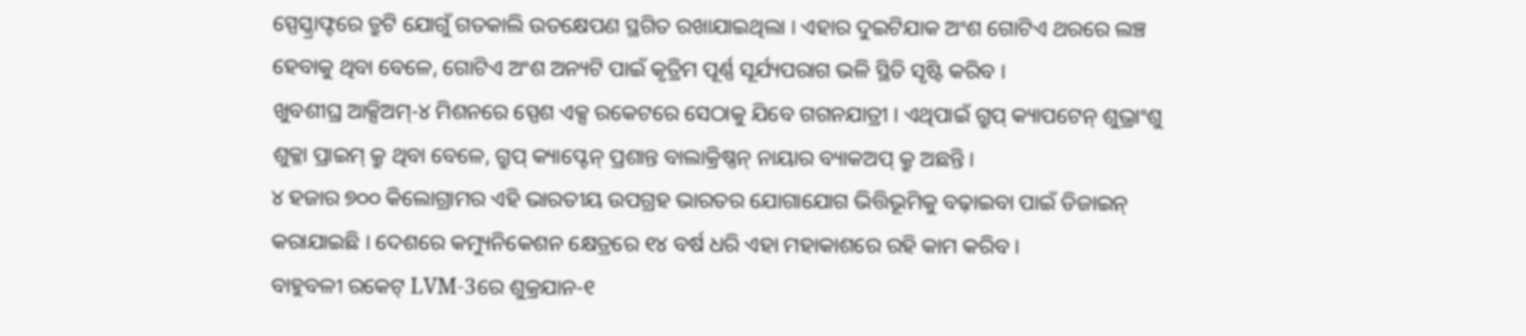ସ୍ପେସ୍କ୍ରାଫ୍ଟରେ ତ୍ରୁଟି ଯୋଗୁଁ ଗତକାଲି ଉତକ୍ଷେପଣ ସ୍ଥଗିତ ରଖାଯାଇଥିଲା । ଏହାର ଦୁଇଟିଯାକ ଅଂଶ ଗୋଟିଏ ଥରରେ ଲଞ୍ଚ ହେବାକୁ ଥିବା ବେଳେ, ଗୋଟିଏ ଅଂଶ ଅନ୍ୟଟି ପାଇଁ କୃତ୍ରିମ ପୂର୍ଣ୍ଣ ସୂର୍ଯ୍ୟପରାଗ ଭଳି ସ୍ଥିତି ସୃଷ୍ଟି କରିବ ।
ଖୁବଶୀଘ୍ର ଆକ୍ସିଅମ୍-୪ ମିଶନରେ ସ୍ପେଶ ଏକ୍ସ ରକେଟରେ ସେଠାକୁ ଯିବେ ଗଗନଯାତ୍ରୀ । ଏଥିପାଇଁ ଗ୍ରୁପ୍ କ୍ୟାପଟେନ୍ ଶୁଭ୍ରାଂଶୁ ଶୁକ୍ଳା ପ୍ରାଇମ୍ କ୍ରୁ ଥିବା ବେଳେ, ଗ୍ରୁପ୍ କ୍ୟାପ୍ଟେନ୍ ପ୍ରଶାନ୍ତ ବାଲାକ୍ରିଷ୍ଣନ୍ ନାୟାର ବ୍ୟାକଅପ୍ କ୍ରୁ ଅଛନ୍ତି ।
୪ ହଜାର ୭୦୦ କିଲୋଗ୍ରାମର ଏହି ଭାରତୀୟ ଉପଗ୍ରହ ଭାରତର ଯୋଗାଯୋଗ ଭିତ୍ତିଭୂମିକୁ ବଢ଼ାଇବା ପାଇଁ ଡିଜାଇନ୍ କରାଯାଇଛି । ଦେଶରେ କମ୍ୟୁନିକେଶନ କ୍ଷେତ୍ରରେ ୧୪ ବର୍ଷ ଧରି ଏହା ମହାକାଶରେ ରହି କାମ କରିବ ।
ବାହୁବଳୀ ରକେଟ୍ LVM-3ରେ ଶୁକ୍ରଯାନ-୧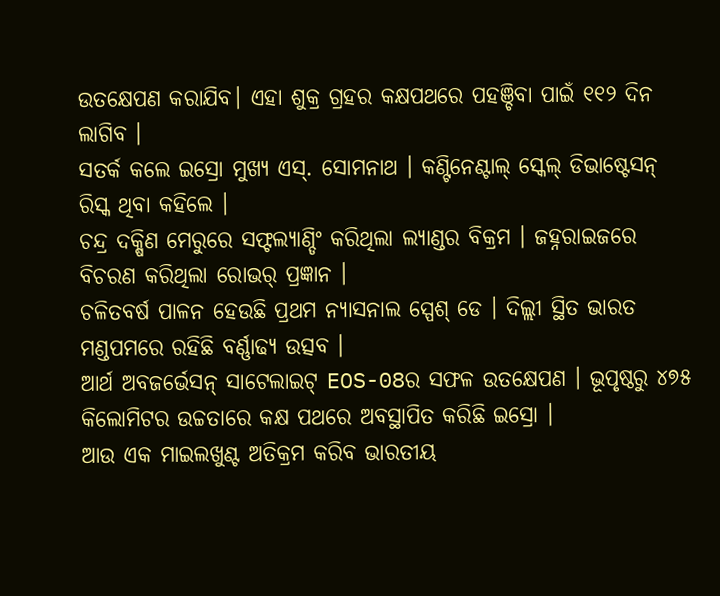ଉତକ୍ଷେପଣ କରାଯିବ। ଏହା ଶୁକ୍ର ଗ୍ରହର କକ୍ଷପଥରେ ପହଞ୍ଚିବା ପାଇଁ ୧୧୨ ଦିନ ଲାଗିବ ।
ସତର୍କ କଲେ ଇସ୍ରୋ ମୁଖ୍ୟ ଏସ୍. ସୋମନାଥ । କଣ୍ଟିନେଣ୍ଟାଲ୍ ସ୍କେଲ୍ ଡିଭାଷ୍ଟେସନ୍ ରିସ୍କ ଥିବା କହିଲେ ।
ଚନ୍ଦ୍ର ଦକ୍ଷିଣ ମେରୁରେ ସଫ୍ଟଲ୍ୟାଣ୍ଡିଂ କରିଥିଲା ଲ୍ୟାଣ୍ଡର ବିକ୍ରମ । ଜହ୍ନରାଇଜରେ ବିଚରଣ କରିଥିଲା ରୋଭର୍ ପ୍ରଜ୍ଞାନ ।
ଚଳିତବର୍ଷ ପାଳନ ହେଉଛି ପ୍ରଥମ ନ୍ୟାସନାଲ ସ୍ପେଶ୍ ଡେ । ଦିଲ୍ଲୀ ସ୍ଥିତ ଭାରତ ମଣ୍ଡପମରେ ରହିଛି ବର୍ଣ୍ଣାଢ୍ୟ ଉତ୍ସବ ।
ଆର୍ଥ ଅବଜର୍ଭେସନ୍ ସାଟେଲାଇଟ୍ EOS-08ର ସଫଳ ଉତକ୍ଷେପଣ । ଭୂପୃଷ୍ଠରୁ ୪୭୫ କିଲୋମିଟର ଉଚ୍ଚତାରେ କକ୍ଷ ପଥରେ ଅବସ୍ଥାପିତ କରିଛି ଇସ୍ରୋ ।
ଆଉ ଏକ ମାଇଲଖୁଣ୍ଟ ଅତିକ୍ରମ କରିବ ଭାରତୀୟ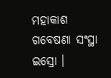ମହାକାଶ ଗବେଷଣା ସଂସ୍ଥା ଇସ୍ରୋ ।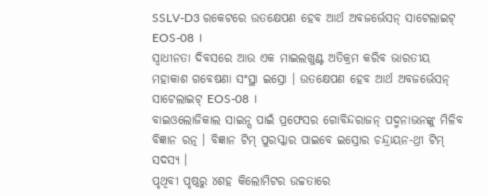SSLV-D3 ରକେଟରେ ଉତକ୍ଷେପଣ ହେବ ଆର୍ଥ ଅବଜର୍ଭେସନ୍ ସାଟେଲାଇଟ୍ EOS-08 ।
ସ୍ୱାଧୀନତା ଦିବସରେ ଆଉ ଏକ ମାଇଲଖୁଣ୍ଟ ଅତିକ୍ରମ କରିବ ଭାରତୀୟ ମହାକାଶ ଗବେଷଣା ସଂସ୍ଥା ଇସ୍ରୋ । ଉତକ୍ଷେପଣ ହେବ ଆର୍ଥ ଅବଜର୍ଭେସନ୍ ସାଟେଲାଇଟ୍ EOS-08 ।
ବାଇଓଲୋଜିକାଲ ସାଇନ୍ସ ପାଇଁ ପ୍ରଫେସର ଗୋବିନ୍ଦରାଜନ୍ ପଦ୍ମନାଭନଙ୍କୁ ମିଳିବ ବିଜ୍ଞାନ ରତ୍ନ । ବିଜ୍ଞାନ ଟିମ୍ ପୁରସ୍କାର ପାଇବେ ଇସ୍ରୋର ଚନ୍ଦ୍ରାୟନ-ଥ୍ରୀ ଟିମ୍ ସଦସ୍ୟ ।
ପୃଥିବୀ ପୃଷ୍ଠରୁ ୪ଶହ କିଲୋମିଟର ଉଚ୍ଚତାରେ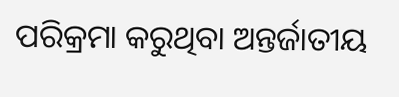ପରିକ୍ରମା କରୁଥିବା ଅନ୍ତର୍ଜାତୀୟ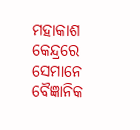ମହାକାଶ କେନ୍ଦ୍ରରେ ସେମାନେ ବୈଜ୍ଞାନିକ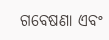ଗବେଷଣା ଏବଂ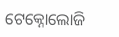ଟେକ୍ନୋଲୋଜି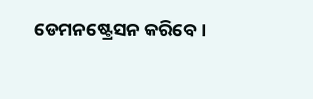ଡେମନଷ୍ଟ୍ରେସନ କରିବେ ।